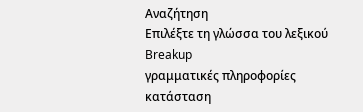Αναζήτηση
Επιλέξτε τη γλώσσα του λεξικού
Breakup
γραμματικές πληροφορίες
κατάσταση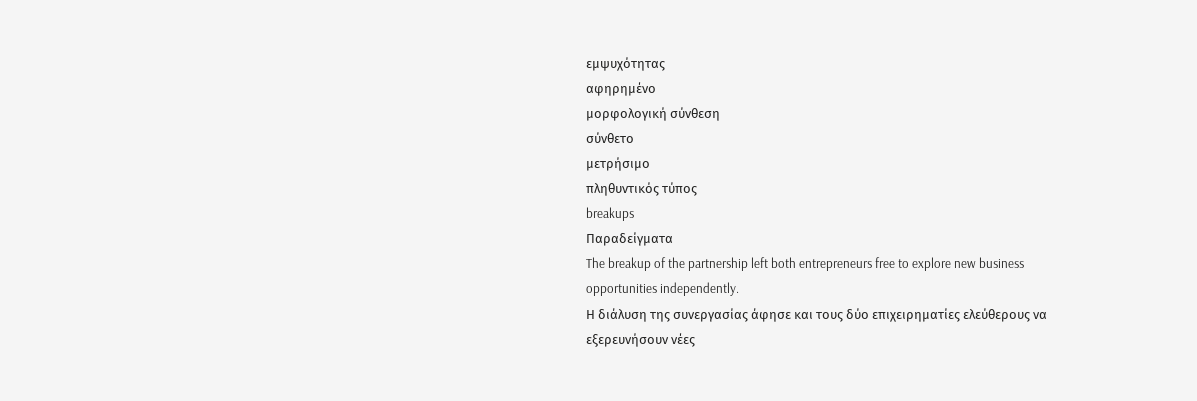εμψυχότητας
αφηρημένο
μορφολογική σύνθεση
σύνθετο
μετρήσιμο
πληθυντικός τύπος
breakups
Παραδείγματα
The breakup of the partnership left both entrepreneurs free to explore new business opportunities independently.
Η διάλυση της συνεργασίας άφησε και τους δύο επιχειρηματίες ελεύθερους να εξερευνήσουν νέες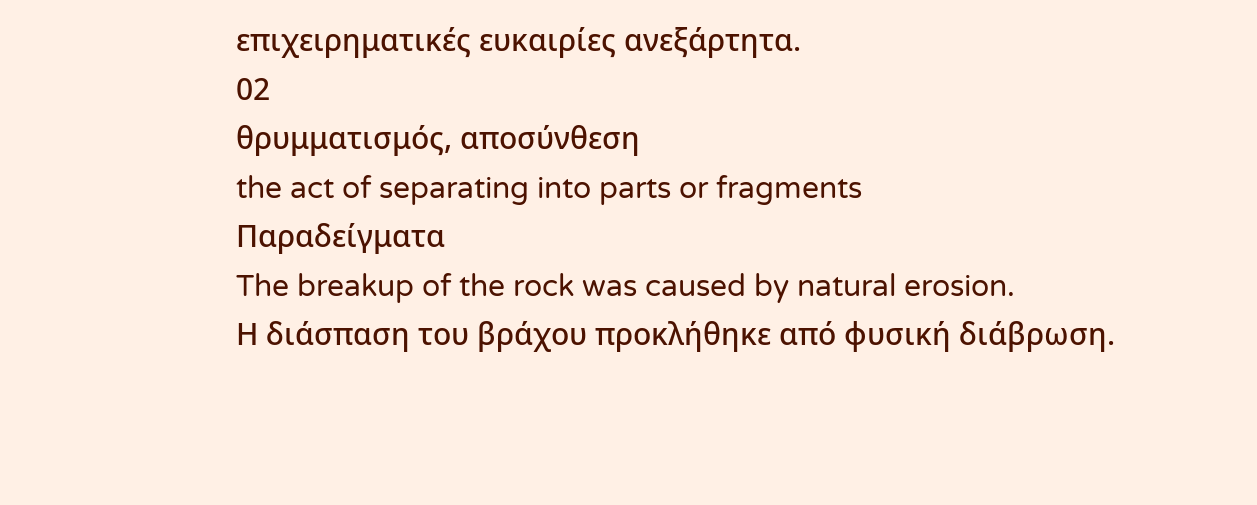επιχειρηματικές ευκαιρίες ανεξάρτητα.
02
θρυμματισμός, αποσύνθεση
the act of separating into parts or fragments
Παραδείγματα
The breakup of the rock was caused by natural erosion.
Η διάσπαση του βράχου προκλήθηκε από φυσική διάβρωση.